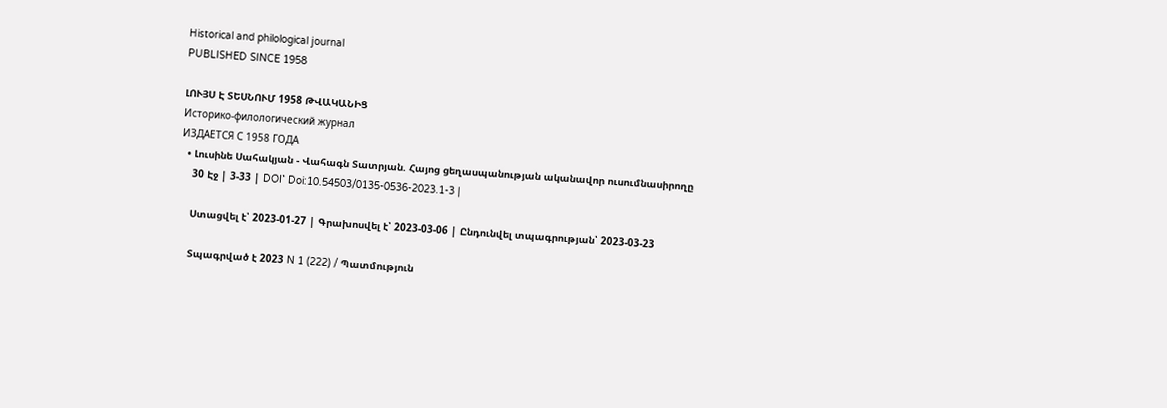Historical and philological journal
PUBLISHED SINCE 1958

ԼՈՒՅՍ Է ՏԵՍՆՈՒՄ 1958 ԹՎԱԿԱՆԻՑ
Историко-филологический журнал
ИЗДАЕТСЯ С 1958 ГОДА
  • Լուսինե Սահակյան - Վահագն Տատրյան. Հայոց ցեղասպանության ականավոր ուսումնասիրողը
    30 Էջ | 3-33 | DOI՝ Doi:10.54503/0135-0536-2023.1-3 |

    Ստացվել է՝ 2023-01-27 | Գրախոսվել է՝ 2023-03-06 | Ընդունվել տպագրության՝ 2023-03-23

    Տպագրված է 2023 N 1 (222) / Պատմություն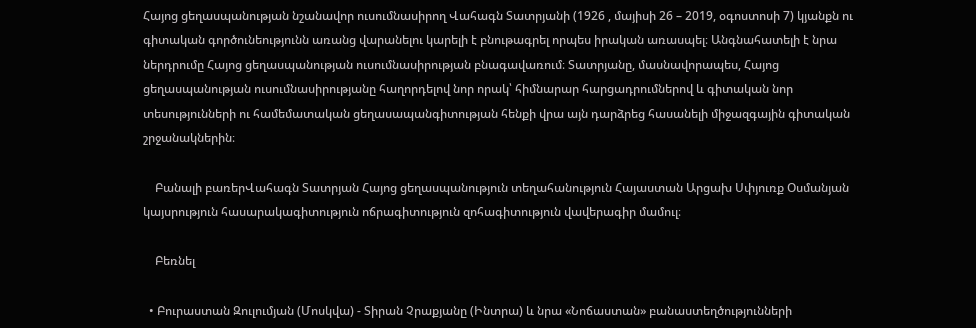Հայոց ցեղասպանության նշանավոր ուսումնասիրող Վահագն Տատրյանի (1926 , մայիսի 26 – 2019, օգոստոսի 7) կյանքն ու գիտական գործունեությունն առանց վարանելու կարելի է բնութագրել որպես իրական առասպել։ Անգնահատելի է նրա ներդրումը Հայոց ցեղասպանության ուսումնասիրության բնագավառում։ Տատրյանը, մասնավորապես, Հայոց ցեղասպանության ուսումնասիրությանը հաղորդելով նոր որակ՝ հիմնարար հարցադրումներով և գիտական նոր տեսությունների ու համեմատական ցեղասապանգիտության հենքի վրա այն դարձրեց հասանելի միջազգային գիտական շրջանակներին։

    Բանալի բառերՎահագն Տատրյան Հայոց ցեղասպանություն տեղահանություն Հայաստան Արցախ Սփյուռք Օսմանյան կայսրություն հասարակագիտություն ոճրագիտություն զոհագիտություն վավերագիր մամուլ։

    Բեռնել

  • Բուրաստան Զուլումյան (Մոսկվա) - Տիրան Չրաքյանը (Ինտրա) և նրա «Նոճաստան» բանաստեղծությունների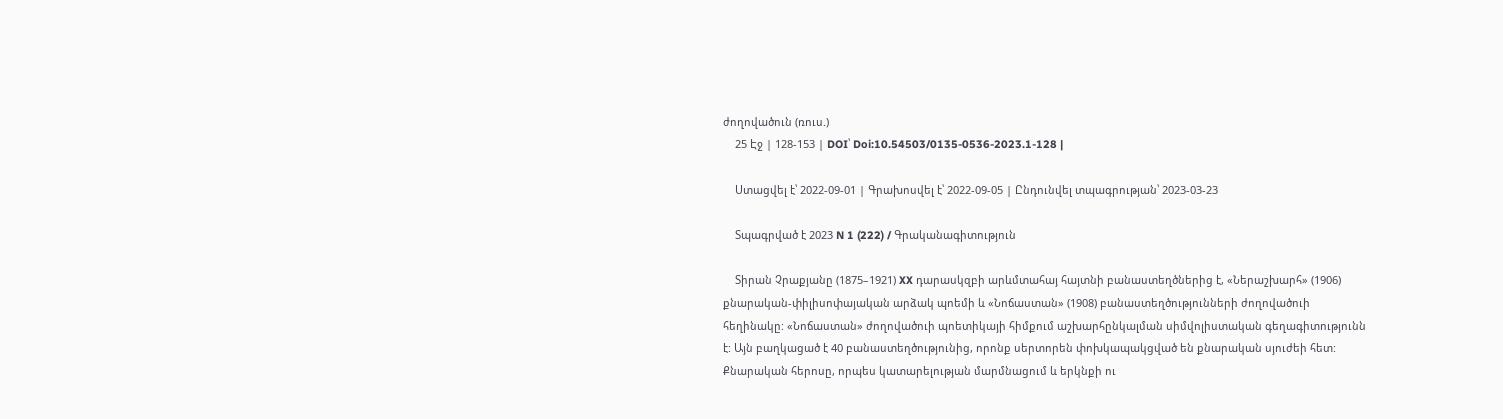ժողովածուն (ռուս.)
    25 Էջ | 128-153 | DOI՝ Doi:10.54503/0135-0536-2023.1-128 |

    Ստացվել է՝ 2022-09-01 | Գրախոսվել է՝ 2022-09-05 | Ընդունվել տպագրության՝ 2023-03-23

    Տպագրված է 2023 N 1 (222) / Գրականագիտություն

    Տիրան Չրաքյանը (1875–1921) XX դարասկզբի արևմտահայ հայտնի բանաստեղծներից է, «Ներաշխարհ» (1906) քնարական-փիլիսոփայական արձակ պոեմի և «Նոճաստան» (1908) բանաստեղծությունների ժողովածուի հեղինակը: «Նոճաստան» ժողովածուի պոետիկայի հիմքում աշխարհընկալման սիմվոլիստական գեղագիտությունն է: Այն բաղկացած է 40 բանաստեղծությունից, որոնք սերտորեն փոխկապակցված են քնարական սյուժեի հետ: Քնարական հերոսը, որպես կատարելության մարմնացում և երկնքի ու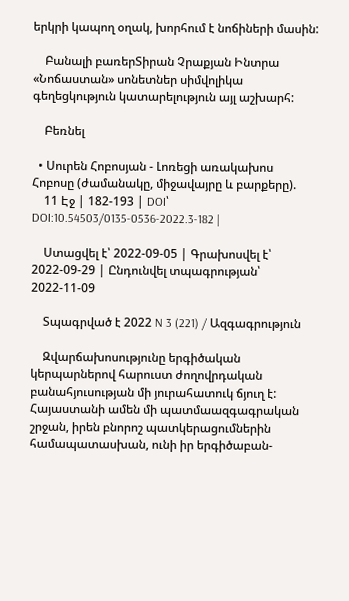երկրի կապող օղակ, խորհում է նոճիների մասին:

    Բանալի բառերՏիրան Չրաքյան Ինտրա «Նոճաստան» սոնետներ սիմվոլիկա գեղեցկություն կատարելություն այլ աշխարհ:

    Բեռնել

  • Սուրեն Հոբոսյան - Լոռեցի առակախոս Հոբոսը (ժամանակը, միջավայրը և բարքերը).
    11 Էջ | 182-193 | DOI՝ DOI:10.54503/0135-0536-2022.3-182 |

    Ստացվել է՝ 2022-09-05 | Գրախոսվել է՝ 2022-09-29 | Ընդունվել տպագրության՝ 2022-11-09

    Տպագրված է 2022 N 3 (221) / Ազգագրություն

    Զվարճախոսությունը երգիծական կերպարներով հարուստ ժողովրդական բանահյուսության մի յուրահատուկ ճյուղ է: Հայաստանի ամեն մի պատմաազգագրական շրջան, իրեն բնորոշ պատկերացումներին համապատասխան, ունի իր երգիծաբան-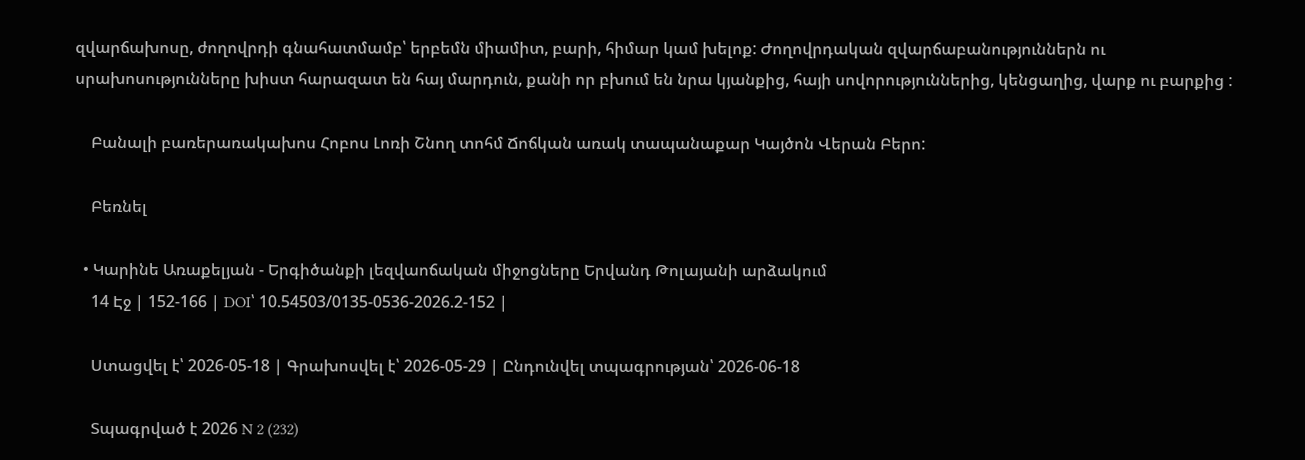զվարճախոսը, ժողովրդի գնահատմամբ՝ երբեմն միամիտ, բարի, հիմար կամ խելոք: Ժողովրդական զվարճաբանություններն ու սրախոսությունները խիստ հարազատ են հայ մարդուն, քանի որ բխում են նրա կյանքից, հայի սովորություններից, կենցաղից, վարք ու բարքից :

    Բանալի բառերառակախոս Հոբոս Լոռի Շնող տոհմ Ճոճկան առակ տապանաքար Կայծոն Վերան Բերո:

    Բեռնել

  • Կարինե Առաքելյան - Երգիծանքի լեզվաոճական միջոցները Երվանդ Թոլայանի արձակում
    14 Էջ | 152-166 | DOI՝ 10.54503/0135-0536-2026.2-152 |

    Ստացվել է՝ 2026-05-18 | Գրախոսվել է՝ 2026-05-29 | Ընդունվել տպագրության՝ 2026-06-18

    Տպագրված է 2026 N 2 (232)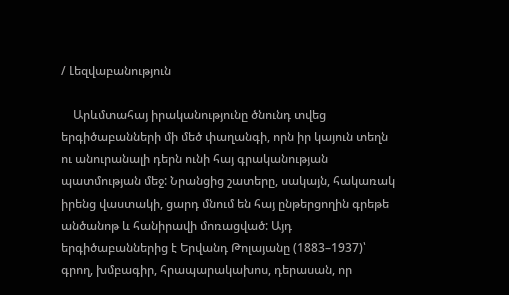/ Լեզվաբանություն

    Արևմտահայ իրականությունը ծնունդ տվեց երգիծաբանների մի մեծ փաղանգի, որն իր կայուն տեղն ու անուրանալի դերն ունի հայ գրականության պատմության մեջ: Նրանցից շատերը, սակայն, հակառակ իրենց վաստակի, ցարդ մնում են հայ ընթերցողին գրեթե անծանոթ և հանիրավի մոռացված: Այդ երգիծաբաններից է Երվանդ Թոլայանը (1883–1937)՝ գրող, խմբագիր, հրապարակախոս, դերասան, որ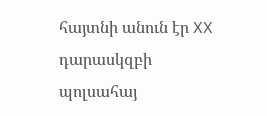հայտնի անուն էր XX դարասկզբի պոլսահայ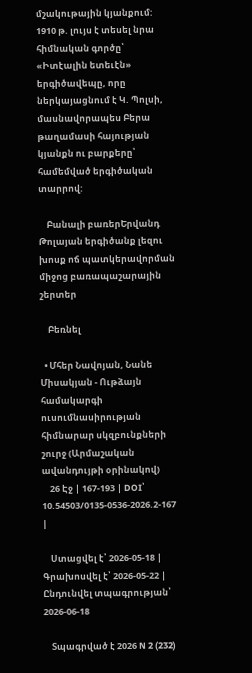մշակութային կյանքում: 1910 թ. լույս է տեսել նրա հիմնական գործը՝ «Իտէալին ետեւէն» երգիծավեպը, որը ներկայացնում է Կ. Պոլսի, մասնավորապես Բերա թաղամասի հայության կյանքն ու բարքերը՝ համեմված երգիծական տարրով:

    Բանալի բառերԵրվանդ Թոլայան երգիծանք լեզու խոսք ոճ պատկերավորման միջոց բառապաշարային շերտեր

    Բեռնել

  • Մհեր Նավոյան, Նանե Միսակյան - Ութձայն համակարգի ուսումնասիրության հիմնարար սկզբունքների շուրջ (Արմաշական ավանդույթի օրինակով)
    26 Էջ | 167-193 | DOI՝ 10.54503/0135-0536-2026.2-167 |

    Ստացվել է՝ 2026-05-18 | Գրախոսվել է՝ 2026-05-22 | Ընդունվել տպագրության՝ 2026-06-18

    Տպագրված է 2026 N 2 (232)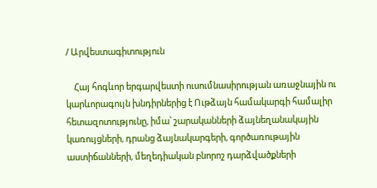/ Արվեստագիտություն

    Հայ հոգևոր երգարվեստի ուսումնասիրության առաջնային ու կարևորագույն խնդիրներից է Ութձայն համակարգի համալիր հետազոտությունը, իմա՝ շարականների ձայնեղանակային կառույցների, դրանց ձայնակարգերի, գործառութային աստիճանների, մեղեդիական բնորոշ դարձվածքների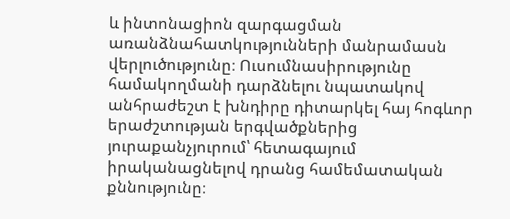և ինտոնացիոն զարգացման առանձնահատկությունների մանրամասն վերլուծությունը։ Ուսումնասիրությունը համակողմանի դարձնելու նպատակով անհրաժեշտ է խնդիրը դիտարկել հայ հոգևոր երաժշտության երգվածքներից յուրաքանչյուրում՝ հետագայում իրականացնելով դրանց համեմատական քննությունը։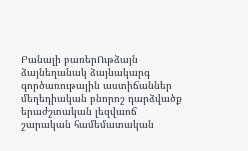Բանալի բառերՈւթձայն ձայնեղանակ ձայնակարգ գործառութային աստիճաններ մեղեդիական բնորոշ դարձվածք երաժշտական լեզվաոճ շարական համեմատական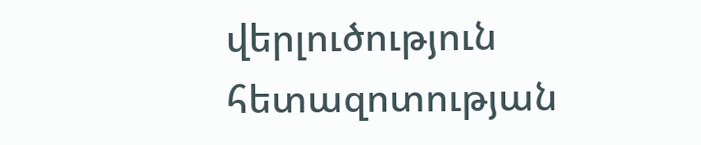վերլուծություն հետազոտության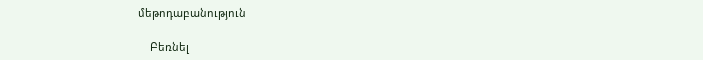մեթոդաբանություն

    Բեռնել